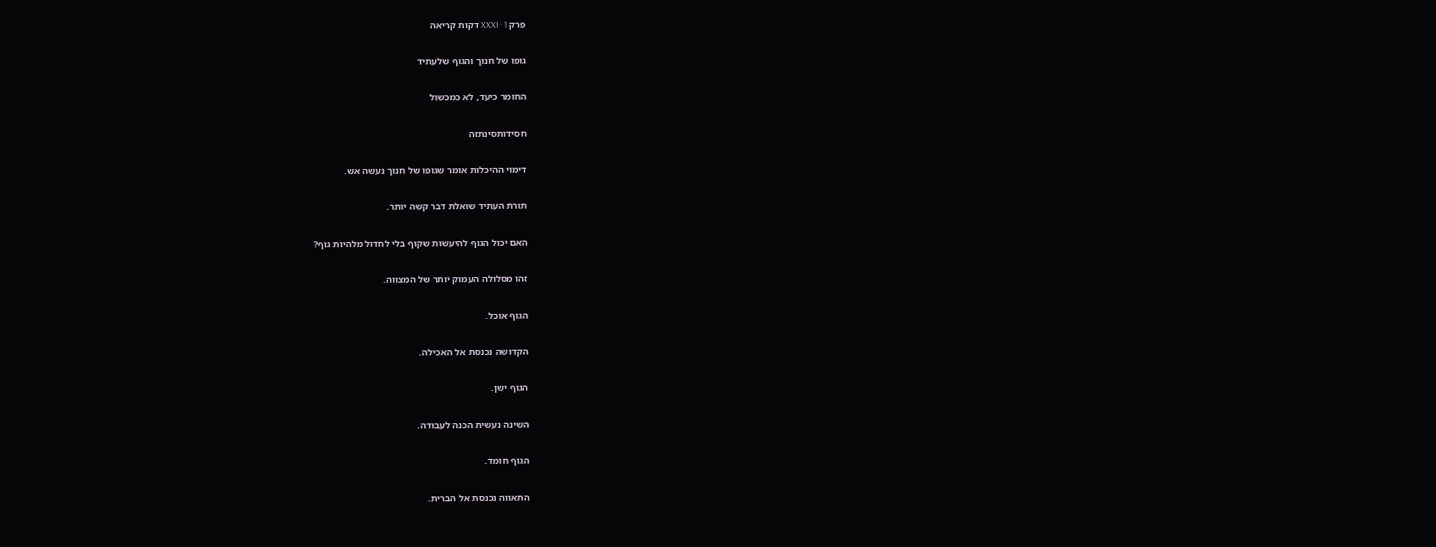פרק XXXI · 1 דקות קריאה

גופו של חנוך והגוף שלעתיד

החומר כיעד, לא כמכשול

חסידותסינתזה

דימוי ההיכלות אומר שגופו של חנוך נעשה אש.

תורת העתיד שואלת דבר קשה יותר.

האם יכול הגוף להיעשות שקוף בלי לחדול מלהיות גוף?

זהו מסלולה העמוק יותר של המצווה.

הגוף אוכל.

הקדושה נכנסת אל האכילה.

הגוף ישן.

השינה נעשית הכנה לעבודה.

הגוף חומד.

התאווה נכנסת אל הברית.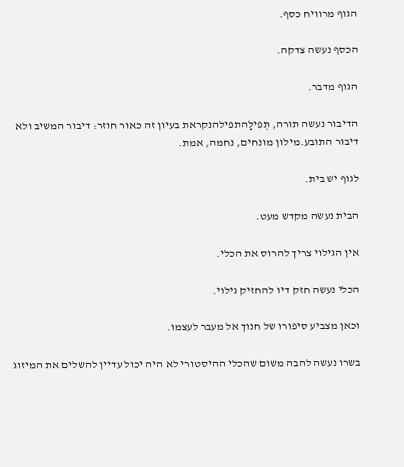הגוף מרוויח כסף.

הכסף נעשה צדקה.

הגוף מדבר.

הדיבור נעשה תורה, תְּפִילָּהתפילהנקראת בעיון זה כאור חוזר: דיבור המשיב ולא דיבור התובע.מילון מונחים, נחמה, אמת.

לגוף יש בית.

הבית נעשה מקדש מעט.

אין הגילוי צריך להרוס את הכלי.

הכלי נעשה חזק דיו להחזיק גילוי.

וכאן מצביע סיפורו של חנוך אל מעבר לעצמו.

בשרו נעשה להבה משום שהכלי ההיסטורי לא היה יכול עדיין להשלים את המיזוג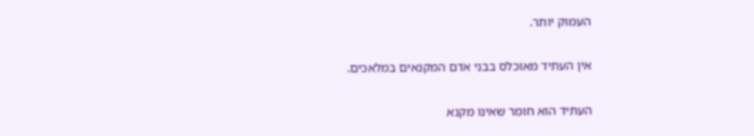העמוק יותר.

אין העתיד מאוכלס בבני אדם המקנאים במלאכים.

העתיד הוא חומר שאינו מקנא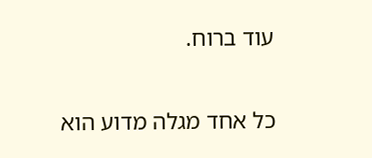עוד ברוח.

כל אחד מגלה מדוע הוא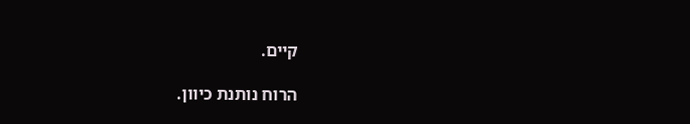קיים.

הרוח נותנת כיוון.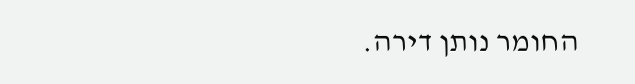החומר נותן דירה.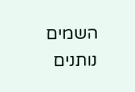השמים נותנים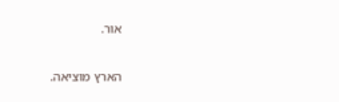אור.

הארץ מוציאה.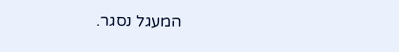המעגל נסגר.